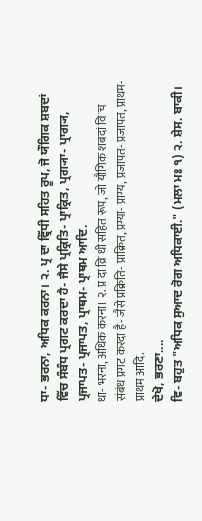ਧਾ- ਭਰਨਾ, ਅਧਿਕ ਕਰਨਾ। ੨. ਪ੍ਰ ਦਾ ਵ੍ਰਿੱਧੀ ਸਹਿਤ ਰੂਪ, ਜੋ ਯੌਗਿਕ ਸ਼ਬਦਾਂ ਵਿੱਚ ਸੰਬੰਧ ਪ੍ਰਗਟ ਕਰਦਾ ਹੈ- ਜੈਸੇ ਪ੍ਰਕ੍ਰਿਤਿ- ਪ੍ਰਾਕ੍ਰਿਤ, ਪ੍ਰਗ੍ਯਾ- ਪ੍ਰਾਗ੍ਯ, ਪ੍ਰਜਾਪਤ- ਪ੍ਰਜਾਪਤ, ਪ੍ਰਾਥਮ- ਪ੍ਰਾਥਮ ਆਦਿ.
धा- भरना, अधिक करना। २. प्र दा व्रिॱधी सहित रूप, जो यौगिक शबदां विॱच संबंध प्रगट करदा है- जैसे प्रक्रिति- प्राक्रित, प्रग्या- प्राग्य, प्रजापत- प्रजापत, प्राथम- प्राथम आदि.
ਦੇਖੋ, ਭਰਣਾ....
ਵਿ- ਬਹੁਤ "ਅਧਿਕ ਸੁਆਦ ਰੋਗ ਅਧਿਕਾਈ." (ਮਲਾ ਮਃ ੧) ੨. ਸ਼ੇਸ. ਬਾਕੀ।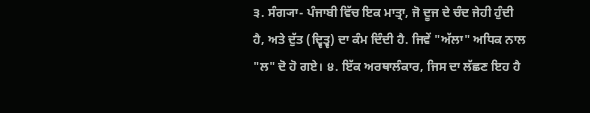੩. ਸੰਗ੍ਯਾ- ਪੰਜਾਬੀ ਵਿੱਚ ਇਕ ਮਾਤ੍ਰਾ, ਜੋ ਦੂਜ ਦੇ ਚੰਦ ਜੇਹੀ ਹੁੰਦੀ ਹੈ, ਅਤੇ ਦੁੱਤ (ਦ੍ਵਿਤ੍ਵ) ਦਾ ਕੰਮ ਦਿੰਦੀ ਹੈ. ਜਿਵੇਂ "ਅੱਲਾ" ਅਧਿਕ ਨਾਲ "ਲ" ਦੋ ਹੋ ਗਏ। ੪. ਇੱਕ ਅਰਥਾਲੰਕਾਰ, ਜਿਸ ਦਾ ਲੱਛਣ ਇਹ ਹੈ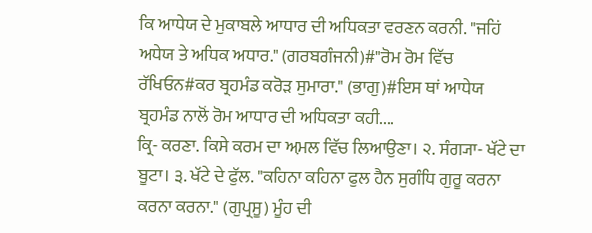ਕਿ ਆਧੇਯ ਦੇ ਮੁਕਾਬਲੇ ਆਧਾਰ ਦੀ ਅਧਿਕਤਾ ਵਰਣਨ ਕਰਨੀ. "ਜਹਿਂ ਅਧੇਯ ਤੇ ਅਧਿਕ ਅਧਾਰ." (ਗਰਬਗੰਜਨੀ)#"ਰੋਮ ਰੋਮ ਵਿੱਚ ਰੱਖਿਓਨ#ਕਰ ਬ੍ਰਹਮੰਡ ਕਰੋੜ ਸੁਮਾਰਾ." (ਭਾਗੁ)#ਇਸ ਥਾਂ ਆਧੇਯ ਬ੍ਰਹਮੰਡ ਨਾਲੋਂ ਰੋਮ ਆਧਾਰ ਦੀ ਅਧਿਕਤਾ ਕਹੀ....
ਕ੍ਰਿ- ਕਰਣਾ. ਕਿਸੇ ਕਰਮ ਦਾ ਅ਼ਮਲ ਵਿੱਚ ਲਿਆਉਣਾ। ੨. ਸੰਗ੍ਯਾ- ਖੱਟੇ ਦਾ ਬੂਟਾ। ੩. ਖੱਟੇ ਦੇ ਫੁੱਲ. "ਕਹਿਨਾ ਕਹਿਨਾ ਫੁਲ ਹੈਨ ਸੁਗੰਧਿ ਗੁਰੂ ਕਰਨਾ ਕਰਨਾ ਕਰਨਾ." (ਗੁਪ੍ਰਸੂ) ਮੂੰਹ ਦੀ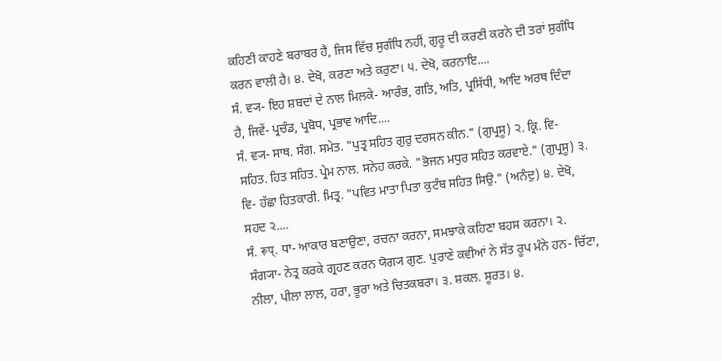ਕਹਿਣੀ ਕਾਹਣੇ ਬਰਾਬਰ ਹੈ, ਜਿਸ ਵਿੱਚ ਸੁਗੰਧਿ ਨਹੀਂ, ਗੁਰੂ ਦੀ ਕਰਣੀ ਕਰਨੇ ਦੀ ਤਰਾਂ ਸੁਗੰਧਿ ਕਰਨ ਵਾਲੀ ਹੈ। ੪. ਦੇਖੋ, ਕਰਣਾ ਅਤੇ ਕਰੁਣਾ। ੫. ਦੇਖੋ, ਕਰਨਾਇ....
ਸੰ. ਵ੍ਯ- ਇਹ ਸ਼ਬਦਾਂ ਦੇ ਨਾਲ ਮਿਲਕੇ- ਆਰੰਭ, ਗਤਿ, ਅਤਿ, ਪ੍ਰਸਿੱਧੀ, ਆਦਿ ਅਰਥ ਦਿੰਦਾ ਹੈ, ਜਿਵੇਂ- ਪ੍ਰਚੰਡ, ਪ੍ਰਬੋਧ, ਪ੍ਰਭਾਵ ਆਦਿ....
ਸੰ. ਵ੍ਯ- ਸਾਥ. ਸੰਗ. ਸਮੇਤ. "ਪੁਤ੍ਰ ਸਹਿਤ ਗੁਰੁ ਦਰਸਨ ਕੀਨ." (ਗੁਪ੍ਰਸੂ) ੨. ਕ੍ਰਿ. ਵਿ- ਸਹਿਤ. ਹਿਤ ਸਹਿਤ. ਪ੍ਰੇਮ ਨਾਲ. ਸਨੇਹ ਕਰਕੇ. "ਭੋਜਨ ਮਧੁਰ ਸਹਿਤ ਕਰਵਾਏ." (ਗੁਪ੍ਰਸੂ) ੩. ਵਿ- ਹੱਛਾ ਹਿਤਕਾਰੀ. ਮਿਤ੍ਰ. "ਪਵਿਤ ਮਾਤਾ ਪਿਤਾ ਕੁਟੰਬ ਸਹਿਤ ਸਿਉ." (ਅਨੰਦੁ) ੪. ਦੇਖੋ, ਸਹਦ ੨....
ਸੰ. रूप्. ਧਾ- ਆਕਾਰ ਬਣਾਉਣਾ, ਰਚਨਾ ਕਰਨਾ, ਸਮਝਾਕੇ ਕਹਿਣਾ ਬਹਸ ਕਰਨਾ। ੨. ਸੰਗ੍ਯਾ- ਨੇਤ੍ਰ ਕਰਕੇ ਗ੍ਰਹਣ ਕਰਨ ਯੋਗ੍ਯ ਗੁਣ. ਪੁਰਾਣੇ ਕਵੀਆਂ ਨੇ ਸੱਤ ਰੂਪ ਮੰਨੇ ਹਨ- ਚਿੱਟਾ, ਨੀਲਾ, ਪੀਲਾ ਲਾਲ, ਹਰਾ, ਭੂਰਾ ਅਤੇ ਚਿਤਕਬਰਾ। ੩. ਸ਼ਕਲ. ਸੂਰਤ। ੪.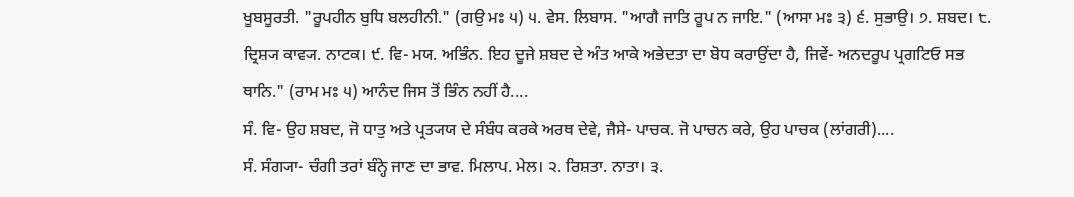ਖੂਬਸੂਰਤੀ. "ਰੂਪਹੀਨ ਬੁਧਿ ਬਲਹੀਨੀ." (ਗਉ ਮਃ ੫) ੫. ਵੇਸ. ਲਿਬਾਸ. "ਆਗੈ ਜਾਤਿ ਰੂਪ ਨ ਜਾਇ." (ਆਸਾ ਮਃ ੩) ੬. ਸੁਭਾਉ। ੭. ਸ਼ਬਦ। ੮. ਦ੍ਰਿਸ਼੍ਯ ਕਾਵ੍ਯ. ਨਾਟਕ। ੯. ਵਿ- ਮਯ. ਅਭਿੰਨ. ਇਹ ਦੂਜੇ ਸ਼ਬਦ ਦੇ ਅੰਤ ਆਕੇ ਅਭੇਦਤਾ ਦਾ ਬੋਧ ਕਰਾਉਂਦਾ ਹੈ, ਜਿਵੇਂ- ਅਨਦਰੂਪ ਪ੍ਰਗਟਿਓ ਸਭ ਥਾਨਿ." (ਰਾਮ ਮਃ ੫) ਆਨੰਦ ਜਿਸ ਤੋਂ ਭਿੰਨ ਨਹੀਂ ਹੈ....
ਸੰ. ਵਿ- ਉਹ ਸ਼ਬਦ, ਜੋ ਧਾਤੁ ਅਤੇ ਪ੍ਰਤ੍ਯਯ ਦੇ ਸੰਬੰਧ ਕਰਕੇ ਅਰਥ ਦੇਵੇ, ਜੈਸੇ- ਪਾਚਕ. ਜੋ ਪਾਚਨ ਕਰੇ, ਉਹ ਪਾਚਕ (ਲਾਂਗਰੀ)....
ਸੰ. ਸੰਗ੍ਯਾ- ਚੰਗੀ ਤਰਾਂ ਬੰਨ੍ਹੇ ਜਾਣ ਦਾ ਭਾਵ. ਮਿਲਾਪ. ਮੇਲ। ੨. ਰਿਸ਼ਤਾ. ਨਾਤਾ। ੩.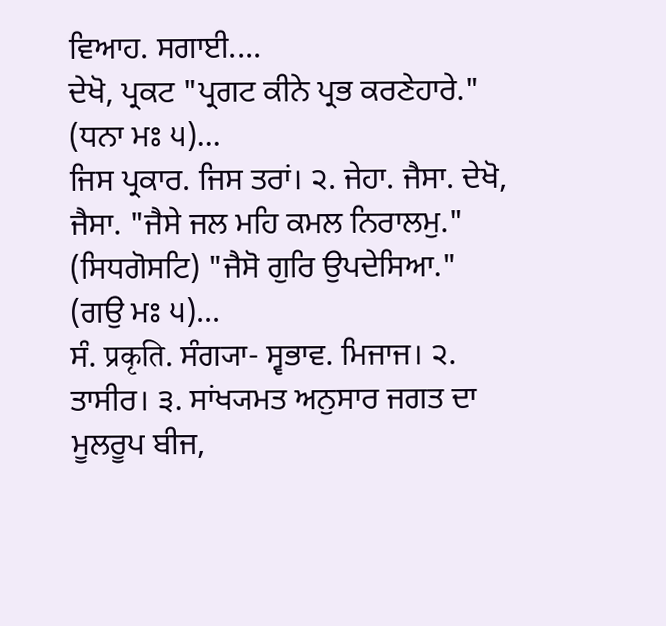ਵਿਆਹ. ਸਗਾਈ....
ਦੇਖੋ, ਪ੍ਰਕਟ "ਪ੍ਰਗਟ ਕੀਨੇ ਪ੍ਰਭ ਕਰਣੇਹਾਰੇ." (ਧਨਾ ਮਃ ੫)...
ਜਿਸ ਪ੍ਰਕਾਰ. ਜਿਸ ਤਰਾਂ। ੨. ਜੇਹਾ. ਜੈਸਾ. ਦੇਖੋ, ਜੈਸਾ. "ਜੈਸੇ ਜਲ ਮਹਿ ਕਮਲ ਨਿਰਾਲਮੁ." (ਸਿਧਗੋਸਟਿ) "ਜੈਸੋ ਗੁਰਿ ਉਪਦੇਸਿਆ." (ਗਉ ਮਃ ੫)...
ਸੰ. प्रकृति. ਸੰਗ੍ਯਾ- ਸ੍ਵਭਾਵ. ਮਿਜਾਜ। ੨. ਤਾਸੀਰ। ੩. ਸਾਂਖ੍ਯਮਤ ਅਨੁਸਾਰ ਜਗਤ ਦਾ ਮੂਲਰੂਪ ਬੀਜ,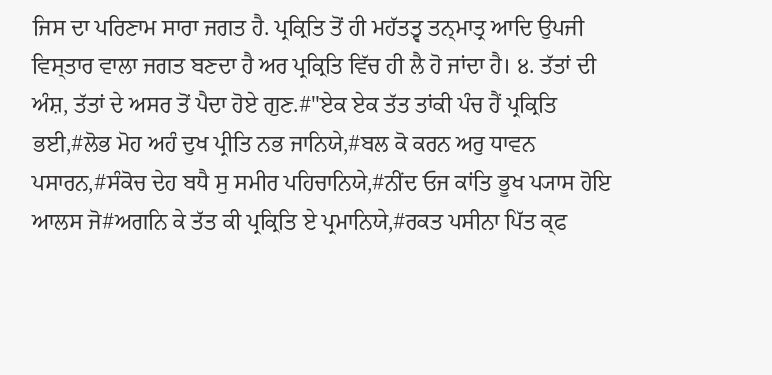ਜਿਸ ਦਾ ਪਰਿਣਾਮ ਸਾਰਾ ਜਗਤ ਹੈ. ਪ੍ਰਕ੍ਰਿਤਿ ਤੋਂ ਹੀ ਮਹੱਤਤ੍ਵ ਤਨ੍ਮਾਤ੍ਰ ਆਦਿ ਉਪਜੀ ਵਿਸ੍ਤਾਰ ਵਾਲਾ ਜਗਤ ਬਣਦਾ ਹੈ ਅਰ ਪ੍ਰਕ੍ਰਿਤਿ ਵਿੱਚ ਹੀ ਲੈ ਹੋ ਜਾਂਦਾ ਹੈ। ੪. ਤੱਤਾਂ ਦੀ ਅੰਸ਼, ਤੱਤਾਂ ਦੇ ਅਸਰ ਤੋਂ ਪੈਦਾ ਹੋਏ ਗੁਣ.#"ਏਕ ਏਕ ਤੱਤ ਤਾਂਕੀ ਪੰਚ ਹੈਂ ਪ੍ਰਕ੍ਰਿਤਿ ਭਈ,#ਲੋਭ ਮੋਹ ਅਹੰ ਦੁਖ ਪ੍ਰੀਤਿ ਨਭ ਜਾਨਿਯੇ,#ਬਲ ਕੋ ਕਰਨ ਅਰੁ ਧਾਵਨ ਪਸਾਰਨ,#ਸੰਕੋਚ ਦੇਹ ਬਧੈ ਸੁ ਸਮੀਰ ਪਹਿਚਾਨਿਯੇ,#ਨੀਂਦ ਓਜ ਕਾਂਤਿ ਭੂਖ ਪ੍ਯਾਸ ਹੋਇ ਆਲਸ ਜੋ#ਅਗਨਿ ਕੇ ਤੱਤ ਕੀ ਪ੍ਰਕ੍ਰਿਤਿ ਏ ਪ੍ਰਮਾਨਿਯੇ,#ਰਕਤ ਪਸੀਨਾ ਪਿੱਤ ਕ੍ਫ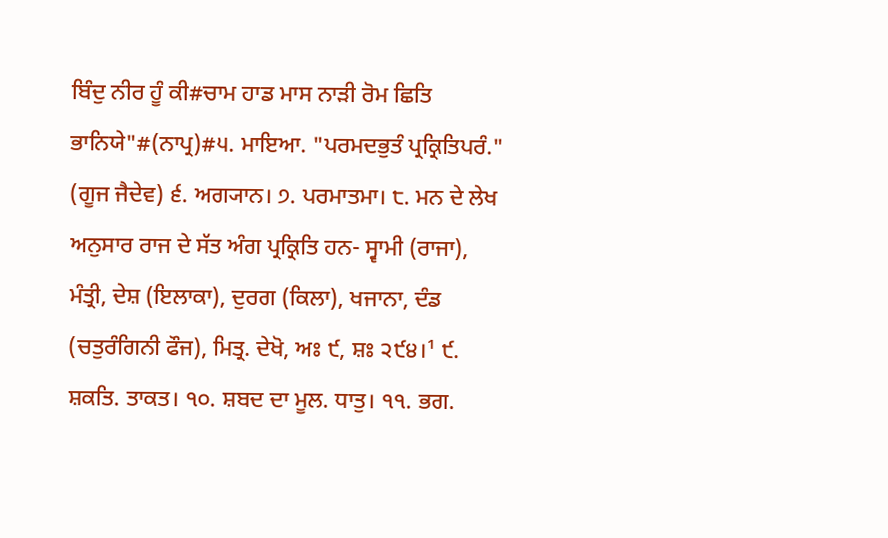ਬਿੰਦੁ ਨੀਰ ਹੂੰ ਕੀ#ਚਾਮ ਹਾਡ ਮਾਸ ਨਾੜੀ ਰੋਮ ਛਿਤਿ ਭਾਨਿਯੇ"#(ਨਾਪ੍ਰ)#੫. ਮਾਇਆ. "ਪਰਮਦਭੁਤੰ ਪ੍ਰਕ੍ਰਿਤਿਪਰੰ." (ਗੂਜ ਜੈਦੇਵ) ੬. ਅਗ੍ਯਾਨ। ੭. ਪਰਮਾਤਮਾ। ੮. ਮਨ ਦੇ ਲੇਖ ਅਨੁਸਾਰ ਰਾਜ ਦੇ ਸੱਤ ਅੰਗ ਪ੍ਰਕ੍ਰਿਤਿ ਹਨ- ਸ੍ਵਾਮੀ (ਰਾਜਾ), ਮੰਤ੍ਰੀ, ਦੇਸ਼ (ਇਲਾਕਾ), ਦੁਰਗ (ਕਿਲਾ), ਖਜਾਨਾ, ਦੰਡ (ਚਤੁਰੰਗਿਨੀ ਫੌਜ), ਮਿਤ੍ਰ. ਦੇਖੋ, ਅਃ ੯, ਸ਼ਃ ੨੯੪।¹ ੯. ਸ਼ਕਤਿ. ਤਾਕਤ। ੧੦. ਸ਼ਬਦ ਦਾ ਮੂਲ. ਧਾਤੁ। ੧੧. ਭਗ.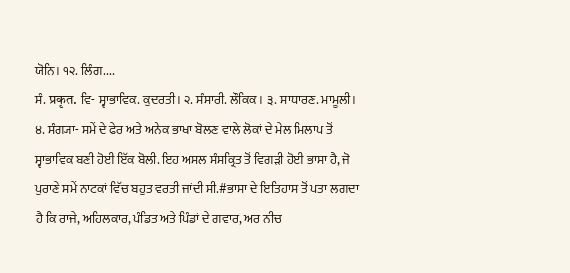ਯੋਨਿ। ੧੨. ਲਿੰਗ....
ਸੰ. प्रकृत. ਵਿ- ਸ੍ਵਾਭਾਵਿਕ. ਕੁਦਰਤੀ। ੨. ਸੰਸਾਰੀ. ਲੌਕਿਕ। ੩. ਸਾਧਾਰਣ. ਮਾਮੂਲੀ। ੪. ਸੰਗ੍ਯਾ- ਸਮੇਂ ਦੇ ਫੇਰ ਅਤੇ ਅਨੇਕ ਭਾਖਾ ਬੋਲਣ ਵਾਲੇ ਲੋਕਾਂ ਦੇ ਮੇਲ ਮਿਲਾਪ ਤੋਂ ਸ੍ਵਾਭਾਵਿਕ ਬਣੀ ਹੋਈ ਇੱਕ ਬੋਲੀ. ਇਹ ਅਸਲ ਸੰਸਕ੍ਰਿਤ ਤੋਂ ਵਿਗੜੀ ਹੋਈ ਭਾਸਾ ਹੈ, ਜੋ ਪੁਰਾਣੇ ਸਮੇਂ ਨਾਟਕਾਂ ਵਿੱਚ ਬਹੁਤ ਵਰਤੀ ਜਾਂਦੀ ਸੀ.#ਭਾਸਾ ਦੇ ਇਤਿਹਾਸ ਤੋਂ ਪਤਾ ਲਗਦਾ ਹੈ ਕਿ ਰਾਜੇ, ਅਹਿਲਕਾਰ, ਪੰਡਿਤ ਅਤੇ ਪਿੰਡਾਂ ਦੇ ਗਵਾਰ, ਅਰ ਨੀਚ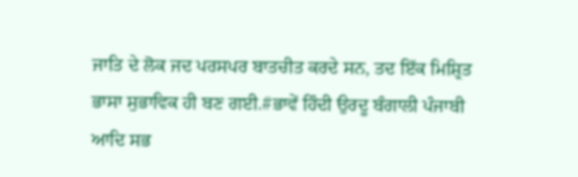ਜਾਤਿ ਦੇ ਲੋਕ ਜਦ ਪਰਸਪਰ ਬਾਤਚੀਤ ਕਰਦੇ ਸਨ, ਤਦ ਇੱਕ ਮਿਸ਼੍ਰਿਤ ਭਾਸਾ ਸੁਭਾਵਿਕ ਹੀ ਬਣ ਗਈ.#ਭਾਵੇਂ ਹਿੰਦੀ ਉਰਦੂ ਬੰਗਾਲੀ ਪੰਜਾਬੀ ਆਦਿ ਸਭ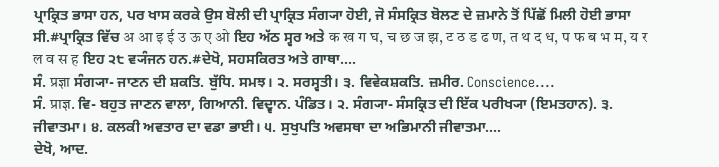ਪ੍ਰਾਕ੍ਰਿਤ ਭਾਸਾ ਹਨ, ਪਰ ਖਾਸ ਕਰਕੇ ਉਸ ਬੋਲੀ ਦੀ ਪ੍ਰਾਕ੍ਰਿਤ ਸੰਗ੍ਯਾ ਹੋਈ, ਜੋ ਸੰਸਕ੍ਰਿਤ ਬੋਲਣ ਦੇ ਜ਼ਮਾਨੇ ਤੋਂ ਪਿੱਛੋਂ ਮਿਲੀ ਹੋਈ ਭਾਸਾ ਸੀ.#ਪ੍ਰਾਕ੍ਰਿਤ ਵਿੱਚ अ आ इ ई उ ऊ ए ओ ਇਹ ਅੱਠ ਸ੍ਵਰ ਅਤੇ क ख ग घ, च छ ज झ, ट ठ ड ढ ण, त थ द ध, प फ ब भ म, य र ल व स ह ਇਹ ੨੮ ਵ੍ਯੰਜਨ ਹਨ.#ਦੇਖੋ, ਸਹਸਕਿਰਤ ਅਤੇ ਗਾਥਾ....
ਸੰ. प्रज्ञा ਸੰਗ੍ਯਾ- ਜਾਣਨ ਦੀ ਸ਼ਕਤਿ. ਬੁੱਧਿ. ਸਮਝ। ੨. ਸਰਸ੍ਵਤੀ। ੩. ਵਿਵੇਕਸ਼ਕਤਿ. ਜ਼ਮੀਰ. Conscience....
ਸੰ. प्राज्ञ. ਵਿ- ਬਹੁਤ ਜਾਣਨ ਵਾਲਾ, ਗਿਆਨੀ. ਵਿਦ੍ਵਾਨ. ਪੰਡਿਤ। ੨. ਸੰਗ੍ਯਾ- ਸੰਸਕ੍ਰਿਤ ਦੀ ਇੱਕ ਪਰੀਖ੍ਯਾ (ਇਮਤਹਾਨ). ੩. ਜੀਵਾਤਮਾ। ੪. ਕਲਕੀ ਅਵਤਾਰ ਦਾ ਵਡਾ ਭਾਈ। ੫. ਸੁਖੁਪਤਿ ਅਵਸਥਾ ਦਾ ਅਭਿਮਾਨੀ ਜੀਵਾਤਮਾ....
ਦੇਖੋ, ਆਦ.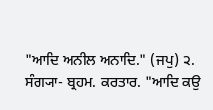"ਆਦਿ ਅਨੀਲ ਅਨਾਦਿ." (ਜਪੁ) ੨. ਸੰਗ੍ਯਾ- ਬ੍ਰਹਮ. ਕਰਤਾਰ. "ਆਦਿ ਕਉ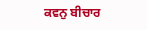ਕਵਨੁ ਬੀਚਾਰ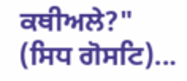ਕਥੀਅਲੇ?" (ਸਿਧ ਗੋਸਟਿ)...